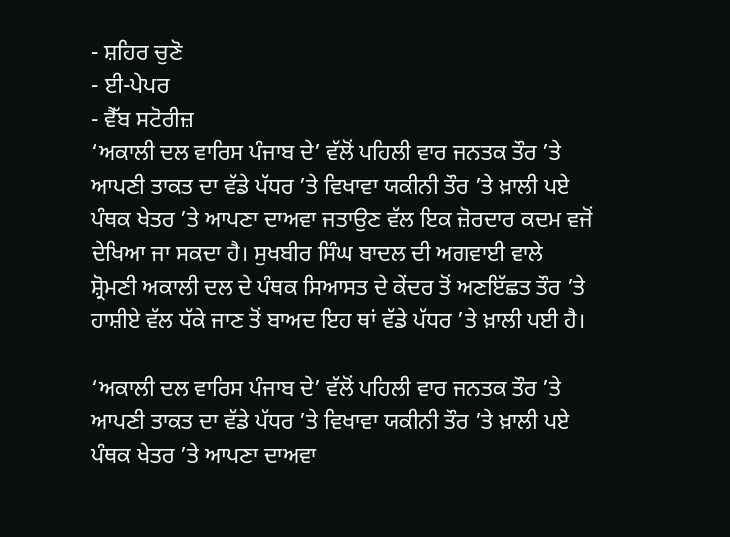- ਸ਼ਹਿਰ ਚੁਣੋ
- ਈ-ਪੇਪਰ
- ਵੈੱਬ ਸਟੋਰੀਜ਼
‘ਅਕਾਲੀ ਦਲ ਵਾਰਿਸ ਪੰਜਾਬ ਦੇ’ ਵੱਲੋਂ ਪਹਿਲੀ ਵਾਰ ਜਨਤਕ ਤੌਰ ’ਤੇ ਆਪਣੀ ਤਾਕਤ ਦਾ ਵੱਡੇ ਪੱਧਰ ’ਤੇ ਵਿਖਾਵਾ ਯਕੀਨੀ ਤੌਰ ’ਤੇ ਖ਼ਾਲੀ ਪਏ ਪੰਥਕ ਖੇਤਰ ’ਤੇ ਆਪਣਾ ਦਾਅਵਾ ਜਤਾਉਣ ਵੱਲ ਇਕ ਜ਼ੋਰਦਾਰ ਕਦਮ ਵਜੋਂ ਦੇਖਿਆ ਜਾ ਸਕਦਾ ਹੈ। ਸੁਖਬੀਰ ਸਿੰਘ ਬਾਦਲ ਦੀ ਅਗਵਾਈ ਵਾਲੇ ਸ਼੍ਰੋਮਣੀ ਅਕਾਲੀ ਦਲ ਦੇ ਪੰਥਕ ਸਿਆਸਤ ਦੇ ਕੇਂਦਰ ਤੋਂ ਅਣਇੱਛਤ ਤੌਰ ’ਤੇ ਹਾਸ਼ੀਏ ਵੱਲ ਧੱਕੇ ਜਾਣ ਤੋਂ ਬਾਅਦ ਇਹ ਥਾਂ ਵੱਡੇ ਪੱਧਰ ’ਤੇ ਖ਼ਾਲੀ ਪਈ ਹੈ।

‘ਅਕਾਲੀ ਦਲ ਵਾਰਿਸ ਪੰਜਾਬ ਦੇ’ ਵੱਲੋਂ ਪਹਿਲੀ ਵਾਰ ਜਨਤਕ ਤੌਰ ’ਤੇ ਆਪਣੀ ਤਾਕਤ ਦਾ ਵੱਡੇ ਪੱਧਰ ’ਤੇ ਵਿਖਾਵਾ ਯਕੀਨੀ ਤੌਰ ’ਤੇ ਖ਼ਾਲੀ ਪਏ ਪੰਥਕ ਖੇਤਰ ’ਤੇ ਆਪਣਾ ਦਾਅਵਾ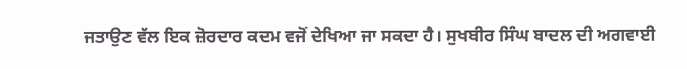ਜਤਾਉਣ ਵੱਲ ਇਕ ਜ਼ੋਰਦਾਰ ਕਦਮ ਵਜੋਂ ਦੇਖਿਆ ਜਾ ਸਕਦਾ ਹੈ। ਸੁਖਬੀਰ ਸਿੰਘ ਬਾਦਲ ਦੀ ਅਗਵਾਈ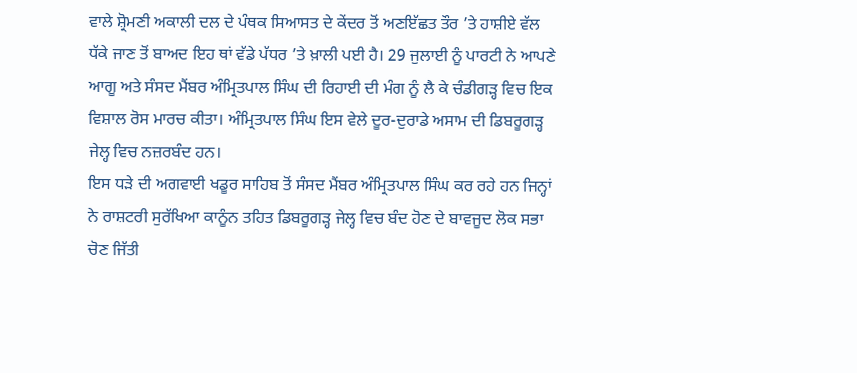ਵਾਲੇ ਸ਼੍ਰੋਮਣੀ ਅਕਾਲੀ ਦਲ ਦੇ ਪੰਥਕ ਸਿਆਸਤ ਦੇ ਕੇਂਦਰ ਤੋਂ ਅਣਇੱਛਤ ਤੌਰ ’ਤੇ ਹਾਸ਼ੀਏ ਵੱਲ ਧੱਕੇ ਜਾਣ ਤੋਂ ਬਾਅਦ ਇਹ ਥਾਂ ਵੱਡੇ ਪੱਧਰ ’ਤੇ ਖ਼ਾਲੀ ਪਈ ਹੈ। 29 ਜੁਲਾਈ ਨੂੰ ਪਾਰਟੀ ਨੇ ਆਪਣੇ ਆਗੂ ਅਤੇ ਸੰਸਦ ਮੈਂਬਰ ਅੰਮ੍ਰਿਤਪਾਲ ਸਿੰਘ ਦੀ ਰਿਹਾਈ ਦੀ ਮੰਗ ਨੂੰ ਲੈ ਕੇ ਚੰਡੀਗੜ੍ਹ ਵਿਚ ਇਕ ਵਿਸ਼ਾਲ ਰੋਸ ਮਾਰਚ ਕੀਤਾ। ਅੰਮ੍ਰਿਤਪਾਲ ਸਿੰਘ ਇਸ ਵੇਲੇ ਦੂਰ-ਦੁਰਾਡੇ ਅਸਾਮ ਦੀ ਡਿਬਰੂਗੜ੍ਹ ਜੇਲ੍ਹ ਵਿਚ ਨਜ਼ਰਬੰਦ ਹਨ।
ਇਸ ਧੜੇ ਦੀ ਅਗਵਾਈ ਖਡੂਰ ਸਾਹਿਬ ਤੋਂ ਸੰਸਦ ਮੈਂਬਰ ਅੰਮ੍ਰਿਤਪਾਲ ਸਿੰਘ ਕਰ ਰਹੇ ਹਨ ਜਿਨ੍ਹਾਂ ਨੇ ਰਾਸ਼ਟਰੀ ਸੁਰੱਖਿਆ ਕਾਨੂੰਨ ਤਹਿਤ ਡਿਬਰੂਗੜ੍ਹ ਜੇਲ੍ਹ ਵਿਚ ਬੰਦ ਹੋਣ ਦੇ ਬਾਵਜੂਦ ਲੋਕ ਸਭਾ ਚੋਣ ਜਿੱਤੀ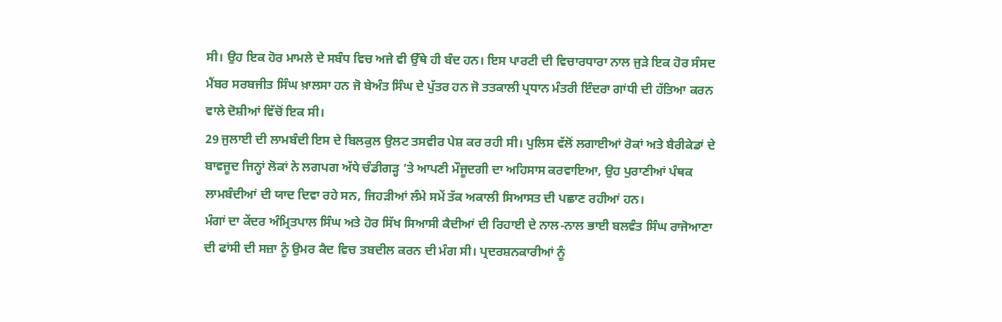ਸੀ। ਉਹ ਇਕ ਹੋਰ ਮਾਮਲੇ ਦੇ ਸਬੰਧ ਵਿਚ ਅਜੇ ਵੀ ਉੱਥੇ ਹੀ ਬੰਦ ਹਨ। ਇਸ ਪਾਰਟੀ ਦੀ ਵਿਚਾਰਧਾਰਾ ਨਾਲ ਜੁੜੇ ਇਕ ਹੋਰ ਸੰਸਦ ਮੈਂਬਰ ਸਰਬਜੀਤ ਸਿੰਘ ਖ਼ਾਲਸਾ ਹਨ ਜੋ ਬੇਅੰਤ ਸਿੰਘ ਦੇ ਪੁੱਤਰ ਹਨ ਜੋ ਤਤਕਾਲੀ ਪ੍ਰਧਾਨ ਮੰਤਰੀ ਇੰਦਰਾ ਗਾਂਧੀ ਦੀ ਹੱਤਿਆ ਕਰਨ ਵਾਲੇ ਦੋਸ਼ੀਆਂ ਵਿੱਚੋਂ ਇਕ ਸੀ।
29 ਜੁਲਾਈ ਦੀ ਲਾਮਬੰਦੀ ਇਸ ਦੇ ਬਿਲਕੁਲ ਉਲਟ ਤਸਵੀਰ ਪੇਸ਼ ਕਰ ਰਹੀ ਸੀ। ਪੁਲਿਸ ਵੱਲੋਂ ਲਗਾਈਆਂ ਰੋਕਾਂ ਅਤੇ ਬੈਰੀਕੇਡਾਂ ਦੇ ਬਾਵਜੂਦ ਜਿਨ੍ਹਾਂ ਲੋਕਾਂ ਨੇ ਲਗਪਗ ਅੱਧੇ ਚੰਡੀਗੜ੍ਹ ’ਤੇ ਆਪਣੀ ਮੌਜੂਦਗੀ ਦਾ ਅਹਿਸਾਸ ਕਰਵਾਇਆ, ਉਹ ਪੁਰਾਣੀਆਂ ਪੰਥਕ ਲਾਮਬੰਦੀਆਂ ਦੀ ਯਾਦ ਦਿਵਾ ਰਹੇ ਸਨ, ਜਿਹੜੀਆਂ ਲੰਮੇ ਸਮੇਂ ਤੱਕ ਅਕਾਲੀ ਸਿਆਸਤ ਦੀ ਪਛਾਣ ਰਹੀਆਂ ਹਨ।
ਮੰਗਾਂ ਦਾ ਕੇਂਦਰ ਅੰਮ੍ਰਿਤਪਾਲ ਸਿੰਘ ਅਤੇ ਹੋਰ ਸਿੱਖ ਸਿਆਸੀ ਕੈਦੀਆਂ ਦੀ ਰਿਹਾਈ ਦੇ ਨਾਲ-ਨਾਲ ਭਾਈ ਬਲਵੰਤ ਸਿੰਘ ਰਾਜੋਆਣਾ ਦੀ ਫਾਂਸੀ ਦੀ ਸਜ਼ਾ ਨੂੰ ਉਮਰ ਕੈਦ ਵਿਚ ਤਬਦੀਲ ਕਰਨ ਦੀ ਮੰਗ ਸੀ। ਪ੍ਰਦਰਸ਼ਨਕਾਰੀਆਂ ਨੂੰ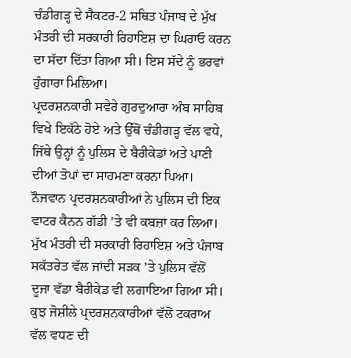ਚੰਡੀਗੜ੍ਹ ਦੇ ਸੈਕਟਰ-2 ਸਥਿਤ ਪੰਜਾਬ ਦੇ ਮੁੱਖ ਮੰਤਰੀ ਦੀ ਸਰਕਾਰੀ ਰਿਹਾਇਸ਼ ਦਾ ਘਿਰਾਓ ਕਰਨ ਦਾ ਸੱਦਾ ਦਿੱਤਾ ਗਿਆ ਸੀ। ਇਸ ਸੱਦੇ ਨੂੰ ਭਰਵਾਂ ਹੁੰਗਾਰਾ ਮਿਲਿਆ।
ਪ੍ਰਦਰਸ਼ਨਕਾਰੀ ਸਵੇਰੇ ਗੁਰਦੁਆਰਾ ਅੰਬ ਸਾਹਿਬ ਵਿਖੇ ਇਕੱਠੇ ਹੋਏ ਅਤੇ ਉੱਥੋਂ ਚੰਡੀਗੜ੍ਹ ਵੱਲ ਵਧੇ, ਜਿੱਥੇ ਉਨ੍ਹਾਂ ਨੂੰ ਪੁਲਿਸ ਦੇ ਬੈਰੀਕੇਡਾਂ ਅਤੇ ਪਾਣੀ ਦੀਆਂ ਤੋਪਾਂ ਦਾ ਸਾਹਮਣਾ ਕਰਨਾ ਪਿਆ। ਨੌਜਵਾਨ ਪ੍ਰਦਰਸ਼ਨਕਾਰੀਆਂ ਨੇ ਪੁਲਿਸ ਦੀ ਇਕ ਵਾਟਰ ਕੈਨਨ ਗੱਡੀ ’ਤੇ ਵੀ ਕਬਜ਼ਾ ਕਰ ਲਿਆ। ਮੁੱਖ ਮੰਤਰੀ ਦੀ ਸਰਕਾਰੀ ਰਿਹਾਇਸ਼ ਅਤੇ ਪੰਜਾਬ ਸਕੱਤਰੇਤ ਵੱਲ ਜਾਂਦੀ ਸੜਕ ’ਤੇ ਪੁਲਿਸ ਵੱਲੋਂ ਦੂਜਾ ਵੱਡਾ ਬੈਰੀਕੇਡ ਵੀ ਲਗਾਇਆ ਗਿਆ ਸੀ। ਕੁਝ ਜੋਸ਼ੀਲੇ ਪ੍ਰਦਰਸ਼ਨਕਾਰੀਆਂ ਵੱਲੋਂ ਟਕਰਾਅ ਵੱਲ ਵਧਣ ਦੀ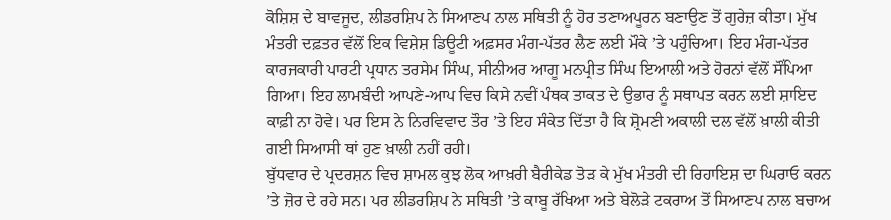ਕੋਸ਼ਿਸ਼ ਦੇ ਬਾਵਜੂਦ, ਲੀਡਰਸ਼ਿਪ ਨੇ ਸਿਆਣਪ ਨਾਲ ਸਥਿਤੀ ਨੂੰ ਹੋਰ ਤਣਾਅਪੂਰਨ ਬਣਾਉਣ ਤੋਂ ਗੁਰੇਜ਼ ਕੀਤਾ। ਮੁੱਖ ਮੰਤਰੀ ਦਫ਼ਤਰ ਵੱਲੋਂ ਇਕ ਵਿਸ਼ੇਸ਼ ਡਿਊਟੀ ਅਫ਼ਸਰ ਮੰਗ-ਪੱਤਰ ਲੈਣ ਲਈ ਮੌਕੇ ’ਤੇ ਪਹੁੰਚਿਆ। ਇਹ ਮੰਗ-ਪੱਤਰ ਕਾਰਜਕਾਰੀ ਪਾਰਟੀ ਪ੍ਰਧਾਨ ਤਰਸੇਮ ਸਿੰਘ, ਸੀਨੀਅਰ ਆਗੂ ਮਨਪ੍ਰੀਤ ਸਿੰਘ ਇਆਲੀ ਅਤੇ ਹੋਰਨਾਂ ਵੱਲੋਂ ਸੌਂਪਿਆ ਗਿਆ। ਇਹ ਲਾਮਬੰਦੀ ਆਪਣੇ-ਆਪ ਵਿਚ ਕਿਸੇ ਨਵੀਂ ਪੰਥਕ ਤਾਕਤ ਦੇ ਉਭਾਰ ਨੂੰ ਸਥਾਪਤ ਕਰਨ ਲਈ ਸ਼ਾਇਦ ਕਾਫ਼ੀ ਨਾ ਹੋਵੇ। ਪਰ ਇਸ ਨੇ ਨਿਰਵਿਵਾਦ ਤੌਰ ’ਤੇ ਇਹ ਸੰਕੇਤ ਦਿੱਤਾ ਹੈ ਕਿ ਸ਼੍ਰੋਮਣੀ ਅਕਾਲੀ ਦਲ ਵੱਲੋਂ ਖ਼ਾਲੀ ਕੀਤੀ ਗਈ ਸਿਆਸੀ ਥਾਂ ਹੁਣ ਖ਼ਾਲੀ ਨਹੀਂ ਰਹੀ।
ਬੁੱਧਵਾਰ ਦੇ ਪ੍ਰਦਰਸ਼ਨ ਵਿਚ ਸ਼ਾਮਲ ਕੁਝ ਲੋਕ ਆਖ਼ਰੀ ਬੈਰੀਕੇਡ ਤੋੜ ਕੇ ਮੁੱਖ ਮੰਤਰੀ ਦੀ ਰਿਹਾਇਸ਼ ਦਾ ਘਿਰਾਓ ਕਰਨ ’ਤੇ ਜ਼ੋਰ ਦੇ ਰਹੇ ਸਨ। ਪਰ ਲੀਡਰਸ਼ਿਪ ਨੇ ਸਥਿਤੀ ’ਤੇ ਕਾਬੂ ਰੱਖਿਆ ਅਤੇ ਬੇਲੋੜੇ ਟਕਰਾਅ ਤੋਂ ਸਿਆਣਪ ਨਾਲ ਬਚਾਅ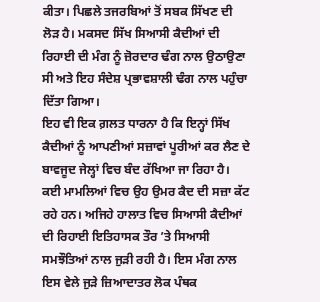ਕੀਤਾ। ਪਿਛਲੇ ਤਜਰਬਿਆਂ ਤੋਂ ਸਬਕ ਸਿੱਖਣ ਦੀ ਲੋੜ ਹੈ। ਮਕਸਦ ਸਿੱਖ ਸਿਆਸੀ ਕੈਦੀਆਂ ਦੀ ਰਿਹਾਈ ਦੀ ਮੰਗ ਨੂੰ ਜ਼ੋਰਦਾਰ ਢੰਗ ਨਾਲ ਉਠਾਉਣਾ ਸੀ ਅਤੇ ਇਹ ਸੰਦੇਸ਼ ਪ੍ਰਭਾਵਸ਼ਾਲੀ ਢੰਗ ਨਾਲ ਪਹੁੰਚਾ ਦਿੱਤਾ ਗਿਆ।
ਇਹ ਵੀ ਇਕ ਗ਼ਲਤ ਧਾਰਨਾ ਹੈ ਕਿ ਇਨ੍ਹਾਂ ਸਿੱਖ ਕੈਦੀਆਂ ਨੂੰ ਆਪਣੀਆਂ ਸਜ਼ਾਵਾਂ ਪੂਰੀਆਂ ਕਰ ਲੈਣ ਦੇ ਬਾਵਜੂਦ ਜੇਲ੍ਹਾਂ ਵਿਚ ਬੰਦ ਰੱਖਿਆ ਜਾ ਰਿਹਾ ਹੈ। ਕਈ ਮਾਮਲਿਆਂ ਵਿਚ ਉਹ ਉਮਰ ਕੈਦ ਦੀ ਸਜ਼ਾ ਕੱਟ ਰਹੇ ਹਨ। ਅਜਿਹੇ ਹਾਲਾਤ ਵਿਚ ਸਿਆਸੀ ਕੈਦੀਆਂ ਦੀ ਰਿਹਾਈ ਇਤਿਹਾਸਕ ਤੌਰ ’ਤੇ ਸਿਆਸੀ ਸਮਝੌਤਿਆਂ ਨਾਲ ਜੁੜੀ ਰਹੀ ਹੈ। ਇਸ ਮੰਗ ਨਾਲ ਇਸ ਵੇਲੇ ਜੁੜੇ ਜ਼ਿਆਦਾਤਰ ਲੋਕ ਪੰਥਕ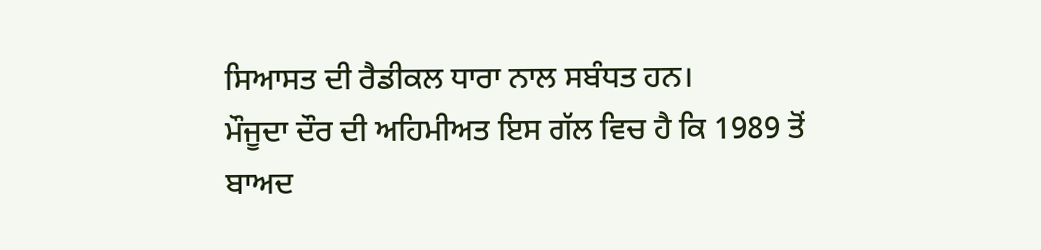ਸਿਆਸਤ ਦੀ ਰੈਡੀਕਲ ਧਾਰਾ ਨਾਲ ਸਬੰਧਤ ਹਨ।
ਮੌਜੂਦਾ ਦੌਰ ਦੀ ਅਹਿਮੀਅਤ ਇਸ ਗੱਲ ਵਿਚ ਹੈ ਕਿ 1989 ਤੋਂ ਬਾਅਦ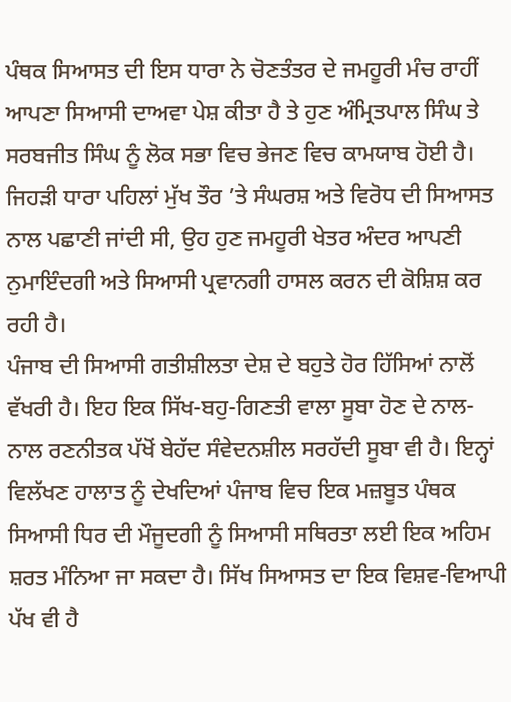ਪੰਥਕ ਸਿਆਸਤ ਦੀ ਇਸ ਧਾਰਾ ਨੇ ਚੋਣਤੰਤਰ ਦੇ ਜਮਹੂਰੀ ਮੰਚ ਰਾਹੀਂ ਆਪਣਾ ਸਿਆਸੀ ਦਾਅਵਾ ਪੇਸ਼ ਕੀਤਾ ਹੈ ਤੇ ਹੁਣ ਅੰਮ੍ਰਿਤਪਾਲ ਸਿੰਘ ਤੇ ਸਰਬਜੀਤ ਸਿੰਘ ਨੂੰ ਲੋਕ ਸਭਾ ਵਿਚ ਭੇਜਣ ਵਿਚ ਕਾਮਯਾਬ ਹੋਈ ਹੈ। ਜਿਹੜੀ ਧਾਰਾ ਪਹਿਲਾਂ ਮੁੱਖ ਤੌਰ ’ਤੇ ਸੰਘਰਸ਼ ਅਤੇ ਵਿਰੋਧ ਦੀ ਸਿਆਸਤ ਨਾਲ ਪਛਾਣੀ ਜਾਂਦੀ ਸੀ, ਉਹ ਹੁਣ ਜਮਹੂਰੀ ਖੇਤਰ ਅੰਦਰ ਆਪਣੀ ਨੁਮਾਇੰਦਗੀ ਅਤੇ ਸਿਆਸੀ ਪ੍ਰਵਾਨਗੀ ਹਾਸਲ ਕਰਨ ਦੀ ਕੋਸ਼ਿਸ਼ ਕਰ ਰਹੀ ਹੈ।
ਪੰਜਾਬ ਦੀ ਸਿਆਸੀ ਗਤੀਸ਼ੀਲਤਾ ਦੇਸ਼ ਦੇ ਬਹੁਤੇ ਹੋਰ ਹਿੱਸਿਆਂ ਨਾਲੋਂ ਵੱਖਰੀ ਹੈ। ਇਹ ਇਕ ਸਿੱਖ-ਬਹੁ-ਗਿਣਤੀ ਵਾਲਾ ਸੂਬਾ ਹੋਣ ਦੇ ਨਾਲ-ਨਾਲ ਰਣਨੀਤਕ ਪੱਖੋਂ ਬੇਹੱਦ ਸੰਵੇਦਨਸ਼ੀਲ ਸਰਹੱਦੀ ਸੂਬਾ ਵੀ ਹੈ। ਇਨ੍ਹਾਂ ਵਿਲੱਖਣ ਹਾਲਾਤ ਨੂੰ ਦੇਖਦਿਆਂ ਪੰਜਾਬ ਵਿਚ ਇਕ ਮਜ਼ਬੂਤ ਪੰਥਕ ਸਿਆਸੀ ਧਿਰ ਦੀ ਮੌਜੂਦਗੀ ਨੂੰ ਸਿਆਸੀ ਸਥਿਰਤਾ ਲਈ ਇਕ ਅਹਿਮ ਸ਼ਰਤ ਮੰਨਿਆ ਜਾ ਸਕਦਾ ਹੈ। ਸਿੱਖ ਸਿਆਸਤ ਦਾ ਇਕ ਵਿਸ਼ਵ-ਵਿਆਪੀ ਪੱਖ ਵੀ ਹੈ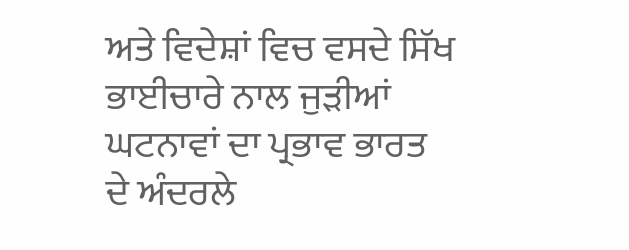ਅਤੇ ਵਿਦੇਸ਼ਾਂ ਵਿਚ ਵਸਦੇ ਸਿੱਖ ਭਾਈਚਾਰੇ ਨਾਲ ਜੁੜੀਆਂ ਘਟਨਾਵਾਂ ਦਾ ਪ੍ਰਭਾਵ ਭਾਰਤ ਦੇ ਅੰਦਰਲੇ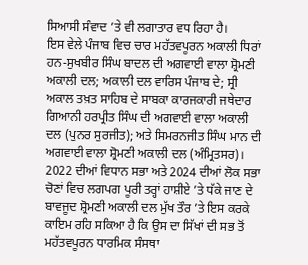ਸਿਆਸੀ ਸੰਵਾਦ ’ਤੇ ਵੀ ਲਗਾਤਾਰ ਵਧ ਰਿਹਾ ਹੈ।
ਇਸ ਵੇਲੇ ਪੰਜਾਬ ਵਿਚ ਚਾਰ ਮਹੱਤਵਪੂਰਨ ਅਕਾਲੀ ਧਿਰਾਂ ਹਨ-ਸੁਖਬੀਰ ਸਿੰਘ ਬਾਦਲ ਦੀ ਅਗਵਾਈ ਵਾਲਾ ਸ਼੍ਰੋਮਣੀ ਅਕਾਲੀ ਦਲ; ਅਕਾਲੀ ਦਲ ਵਾਰਿਸ ਪੰਜਾਬ ਦੇ; ਸ੍ਰੀ ਅਕਾਲ ਤਖ਼ਤ ਸਾਹਿਬ ਦੇ ਸਾਬਕਾ ਕਾਰਜਕਾਰੀ ਜਥੇਦਾਰ ਗਿਆਨੀ ਹਰਪ੍ਰੀਤ ਸਿੰਘ ਦੀ ਅਗਵਾਈ ਵਾਲਾ ਅਕਾਲੀ ਦਲ (ਪੁਨਰ ਸੁਰਜੀਤ); ਅਤੇ ਸਿਮਰਨਜੀਤ ਸਿੰਘ ਮਾਨ ਦੀ ਅਗਵਾਈ ਵਾਲਾ ਸ਼੍ਰੋਮਣੀ ਅਕਾਲੀ ਦਲ (ਅੰਮ੍ਰਿਤਸਰ)।
2022 ਦੀਆਂ ਵਿਧਾਨ ਸਭਾ ਅਤੇ 2024 ਦੀਆਂ ਲੋਕ ਸਭਾ ਚੋਣਾਂ ਵਿਚ ਲਗਪਗ ਪੂਰੀ ਤਰ੍ਹਾਂ ਹਾਸ਼ੀਏ ’ਤੇ ਧੱਕੇ ਜਾਣ ਦੇ ਬਾਵਜੂਦ ਸ਼੍ਰੋਮਣੀ ਅਕਾਲੀ ਦਲ ਮੁੱਖ ਤੌਰ ’ਤੇ ਇਸ ਕਰਕੇ ਕਾਇਮ ਰਹਿ ਸਕਿਆ ਹੈ ਕਿ ਉਸ ਦਾ ਸਿੱਖਾਂ ਦੀ ਸਭ ਤੋਂ ਮਹੱਤਵਪੂਰਨ ਧਾਰਮਿਕ ਸੰਸਥਾ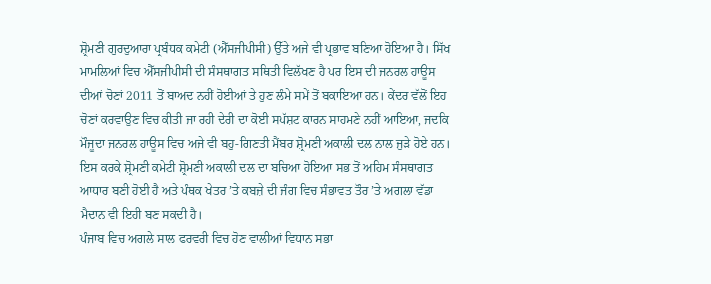ਸ਼੍ਰੋਮਣੀ ਗੁਰਦੁਆਰਾ ਪ੍ਰਬੰਧਕ ਕਮੇਟੀ (ਐੱਸਜੀਪੀਸੀ) ਉੱਤੇ ਅਜੇ ਵੀ ਪ੍ਰਭਾਵ ਬਣਿਆ ਹੋਇਆ ਹੈ। ਸਿੱਖ ਮਾਮਲਿਆਂ ਵਿਚ ਐੱਸਜੀਪੀਸੀ ਦੀ ਸੰਸਥਾਗਤ ਸਥਿਤੀ ਵਿਲੱਖਣ ਹੈ ਪਰ ਇਸ ਦੀ ਜਨਰਲ ਹਾਊਸ ਦੀਆਂ ਚੋਣਾਂ 2011 ਤੋਂ ਬਾਅਦ ਨਹੀਂ ਹੋਈਆਂ ਤੇ ਹੁਣ ਲੰਮੇ ਸਮੇਂ ਤੋਂ ਬਕਾਇਆ ਹਨ। ਕੇਂਦਰ ਵੱਲੋਂ ਇਹ ਚੋਣਾਂ ਕਰਵਾਉਣ ਵਿਚ ਕੀਤੀ ਜਾ ਰਹੀ ਦੇਰੀ ਦਾ ਕੋਈ ਸਪੱਸ਼ਟ ਕਾਰਨ ਸਾਹਮਣੇ ਨਹੀਂ ਆਇਆ, ਜਦਕਿ ਮੌਜੂਦਾ ਜਨਰਲ ਹਾਊਸ ਵਿਚ ਅਜੇ ਵੀ ਬਹੁ-ਗਿਣਤੀ ਮੈਂਬਰ ਸ਼੍ਰੋਮਣੀ ਅਕਾਲੀ ਦਲ ਨਾਲ ਜੁੜੇ ਹੋਏ ਹਨ। ਇਸ ਕਰਕੇ ਸ਼੍ਰੋਮਣੀ ਕਮੇਟੀ ਸ਼੍ਰੋਮਣੀ ਅਕਾਲੀ ਦਲ ਦਾ ਬਚਿਆ ਹੋਇਆ ਸਭ ਤੋਂ ਅਹਿਮ ਸੰਸਥਾਗਤ ਆਧਾਰ ਬਣੀ ਹੋਈ ਹੈ ਅਤੇ ਪੰਥਕ ਖੇਤਰ ’ਤੇ ਕਬਜ਼ੇ ਦੀ ਜੰਗ ਵਿਚ ਸੰਭਾਵਤ ਤੌਰ ’ਤੇ ਅਗਲਾ ਵੱਡਾ ਮੈਦਾਨ ਵੀ ਇਹੀ ਬਣ ਸਕਦੀ ਹੈ।
ਪੰਜਾਬ ਵਿਚ ਅਗਲੇ ਸਾਲ ਫਰਵਰੀ ਵਿਚ ਹੋਣ ਵਾਲੀਆਂ ਵਿਧਾਨ ਸਭਾ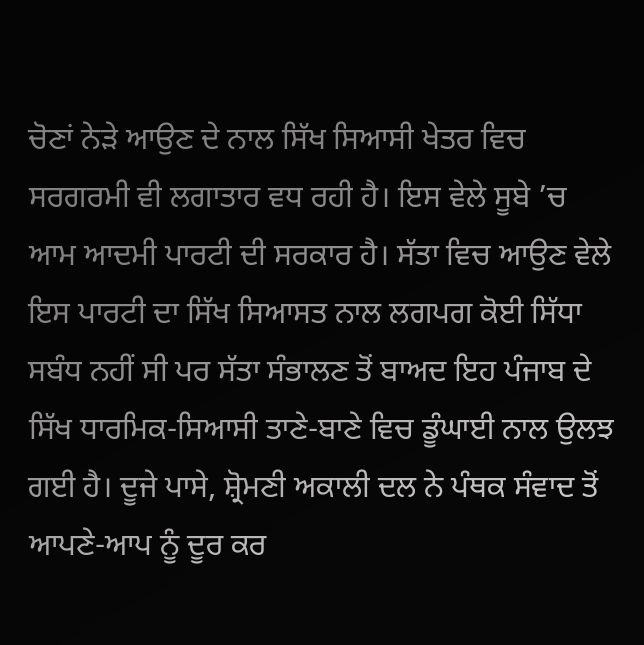ਚੋਣਾਂ ਨੇੜੇ ਆਉਣ ਦੇ ਨਾਲ ਸਿੱਖ ਸਿਆਸੀ ਖੇਤਰ ਵਿਚ ਸਰਗਰਮੀ ਵੀ ਲਗਾਤਾਰ ਵਧ ਰਹੀ ਹੈ। ਇਸ ਵੇਲੇ ਸੂਬੇ ’ਚ ਆਮ ਆਦਮੀ ਪਾਰਟੀ ਦੀ ਸਰਕਾਰ ਹੈ। ਸੱਤਾ ਵਿਚ ਆਉਣ ਵੇਲੇ ਇਸ ਪਾਰਟੀ ਦਾ ਸਿੱਖ ਸਿਆਸਤ ਨਾਲ ਲਗਪਗ ਕੋਈ ਸਿੱਧਾ ਸਬੰਧ ਨਹੀਂ ਸੀ ਪਰ ਸੱਤਾ ਸੰਭਾਲਣ ਤੋਂ ਬਾਅਦ ਇਹ ਪੰਜਾਬ ਦੇ ਸਿੱਖ ਧਾਰਮਿਕ-ਸਿਆਸੀ ਤਾਣੇ-ਬਾਣੇ ਵਿਚ ਡੂੰਘਾਈ ਨਾਲ ਉਲਝ ਗਈ ਹੈ। ਦੂਜੇ ਪਾਸੇ, ਸ਼੍ਰੋਮਣੀ ਅਕਾਲੀ ਦਲ ਨੇ ਪੰਥਕ ਸੰਵਾਦ ਤੋਂ ਆਪਣੇ-ਆਪ ਨੂੰ ਦੂਰ ਕਰ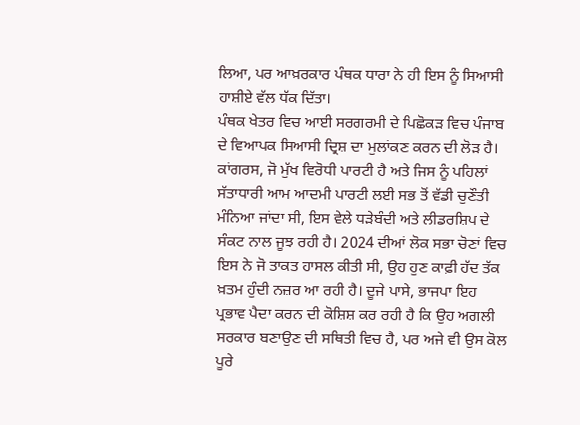ਲਿਆ, ਪਰ ਆਖ਼ਰਕਾਰ ਪੰਥਕ ਧਾਰਾ ਨੇ ਹੀ ਇਸ ਨੂੰ ਸਿਆਸੀ ਹਾਸ਼ੀਏ ਵੱਲ ਧੱਕ ਦਿੱਤਾ।
ਪੰਥਕ ਖੇਤਰ ਵਿਚ ਆਈ ਸਰਗਰਮੀ ਦੇ ਪਿਛੋਕੜ ਵਿਚ ਪੰਜਾਬ ਦੇ ਵਿਆਪਕ ਸਿਆਸੀ ਦ੍ਰਿਸ਼ ਦਾ ਮੁਲਾਂਕਣ ਕਰਨ ਦੀ ਲੋੜ ਹੈ। ਕਾਂਗਰਸ, ਜੋ ਮੁੱਖ ਵਿਰੋਧੀ ਪਾਰਟੀ ਹੈ ਅਤੇ ਜਿਸ ਨੂੰ ਪਹਿਲਾਂ ਸੱਤਾਧਾਰੀ ਆਮ ਆਦਮੀ ਪਾਰਟੀ ਲਈ ਸਭ ਤੋਂ ਵੱਡੀ ਚੁਣੌਤੀ ਮੰਨਿਆ ਜਾਂਦਾ ਸੀ, ਇਸ ਵੇਲੇ ਧੜੇਬੰਦੀ ਅਤੇ ਲੀਡਰਸ਼ਿਪ ਦੇ ਸੰਕਟ ਨਾਲ ਜੂਝ ਰਹੀ ਹੈ। 2024 ਦੀਆਂ ਲੋਕ ਸਭਾ ਚੋਣਾਂ ਵਿਚ ਇਸ ਨੇ ਜੋ ਤਾਕਤ ਹਾਸਲ ਕੀਤੀ ਸੀ, ਉਹ ਹੁਣ ਕਾਫ਼ੀ ਹੱਦ ਤੱਕ ਖ਼ਤਮ ਹੁੰਦੀ ਨਜ਼ਰ ਆ ਰਹੀ ਹੈ। ਦੂਜੇ ਪਾਸੇ, ਭਾਜਪਾ ਇਹ ਪ੍ਰਭਾਵ ਪੈਦਾ ਕਰਨ ਦੀ ਕੋਸ਼ਿਸ਼ ਕਰ ਰਹੀ ਹੈ ਕਿ ਉਹ ਅਗਲੀ ਸਰਕਾਰ ਬਣਾਉਣ ਦੀ ਸਥਿਤੀ ਵਿਚ ਹੈ, ਪਰ ਅਜੇ ਵੀ ਉਸ ਕੋਲ ਪੂਰੇ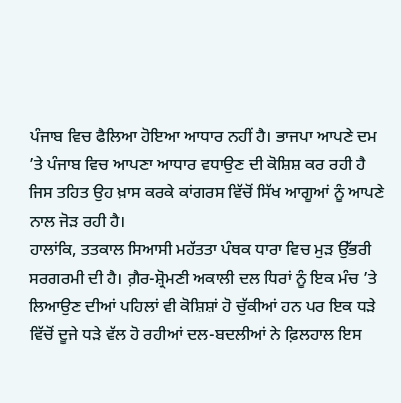ਪੰਜਾਬ ਵਿਚ ਫੈਲਿਆ ਹੋਇਆ ਆਧਾਰ ਨਹੀਂ ਹੈ। ਭਾਜਪਾ ਆਪਣੇ ਦਮ ’ਤੇ ਪੰਜਾਬ ਵਿਚ ਆਪਣਾ ਆਧਾਰ ਵਧਾਉਣ ਦੀ ਕੋਸ਼ਿਸ਼ ਕਰ ਰਹੀ ਹੈ ਜਿਸ ਤਹਿਤ ਉਹ ਖ਼ਾਸ ਕਰਕੇ ਕਾਂਗਰਸ ਵਿੱਚੋਂ ਸਿੱਖ ਆਗੂਆਂ ਨੂੰ ਆਪਣੇ ਨਾਲ ਜੋੜ ਰਹੀ ਹੈ।
ਹਾਲਾਂਕਿ, ਤਤਕਾਲ ਸਿਆਸੀ ਮਹੱਤਤਾ ਪੰਥਕ ਧਾਰਾ ਵਿਚ ਮੁੜ ਉੱਭਰੀ ਸਰਗਰਮੀ ਦੀ ਹੈ। ਗ਼ੈਰ-ਸ਼੍ਰੋਮਣੀ ਅਕਾਲੀ ਦਲ ਧਿਰਾਂ ਨੂੰ ਇਕ ਮੰਚ ’ਤੇ ਲਿਆਉਣ ਦੀਆਂ ਪਹਿਲਾਂ ਵੀ ਕੋਸ਼ਿਸ਼ਾਂ ਹੋ ਚੁੱਕੀਆਂ ਹਨ ਪਰ ਇਕ ਧੜੇ ਵਿੱਚੋਂ ਦੂਜੇ ਧੜੇ ਵੱਲ ਹੋ ਰਹੀਆਂ ਦਲ-ਬਦਲੀਆਂ ਨੇ ਫ਼ਿਲਹਾਲ ਇਸ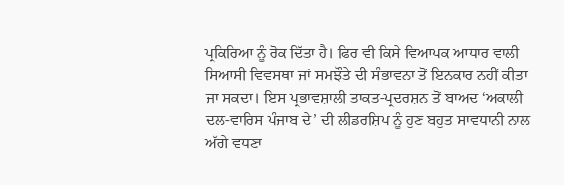ਪ੍ਰਕਿਰਿਆ ਨੂੰ ਰੋਕ ਦਿੱਤਾ ਹੈ। ਫਿਰ ਵੀ ਕਿਸੇ ਵਿਆਪਕ ਆਧਾਰ ਵਾਲੀ ਸਿਆਸੀ ਵਿਵਸਥਾ ਜਾਂ ਸਮਝੌਤੇ ਦੀ ਸੰਭਾਵਨਾ ਤੋਂ ਇਨਕਾਰ ਨਹੀਂ ਕੀਤਾ ਜਾ ਸਕਦਾ। ਇਸ ਪ੍ਰਭਾਵਸ਼ਾਲੀ ਤਾਕਤ-ਪ੍ਰਦਰਸ਼ਨ ਤੋਂ ਬਾਅਦ ‘ਅਕਾਲੀ ਦਲ-ਵਾਰਿਸ ਪੰਜਾਬ ਦੇ’ ਦੀ ਲੀਡਰਸ਼ਿਪ ਨੂੰ ਹੁਣ ਬਹੁਤ ਸਾਵਧਾਨੀ ਨਾਲ ਅੱਗੇ ਵਧਣਾ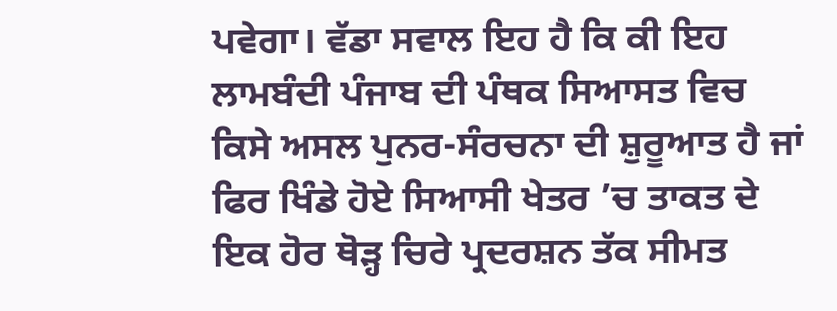ਪਵੇਗਾ। ਵੱਡਾ ਸਵਾਲ ਇਹ ਹੈ ਕਿ ਕੀ ਇਹ ਲਾਮਬੰਦੀ ਪੰਜਾਬ ਦੀ ਪੰਥਕ ਸਿਆਸਤ ਵਿਚ ਕਿਸੇ ਅਸਲ ਪੁਨਰ-ਸੰਰਚਨਾ ਦੀ ਸ਼ੁਰੂਆਤ ਹੈ ਜਾਂ ਫਿਰ ਖਿੰਡੇ ਹੋਏ ਸਿਆਸੀ ਖੇਤਰ ’ਚ ਤਾਕਤ ਦੇ ਇਕ ਹੋਰ ਥੋੜ੍ਹ ਚਿਰੇ ਪ੍ਰਦਰਸ਼ਨ ਤੱਕ ਸੀਮਤ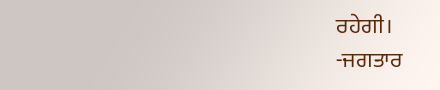ਰਹੇਗੀ।
-ਜਗਤਾਰ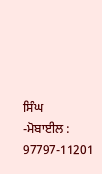ਸਿੰਘ
-ਮੋਬਾਈਲ : 97797-11201